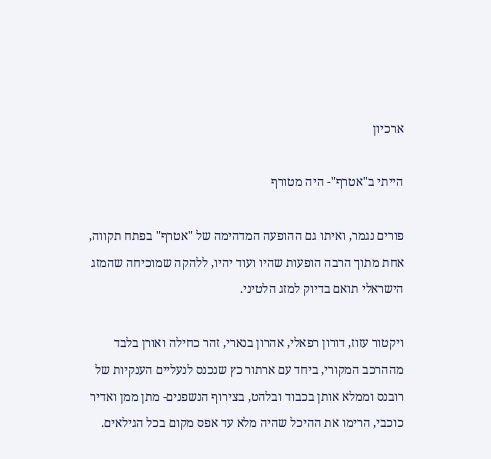ארכיון

הייתי ב"אטרף"- היה מטורף

פורים נגמר, ואיתו גם ההופעה המדהימה של "אטרף" בפתח תקווה, אחת מתוך הרבה הופעות שהיו ועוד יהיו, ללהקה שמוכיחה שהמזג הישראלי תואם בדיוק למזג הלטיני.

ויקטור עזוז, דורון רפאלי, אהרון בנארי, זהר כחילה ואורן בלבד מההרכב המקורי, ביחד עם ארתור כץ שנכנס לנעליים הענקיות של רובנס וממלא אותן בכבוד ובלהט, בצירוף הנשפנים- מתן ממן ואדיר כוכבי, הרימו את ההיכל שהיה מלא עד אפס מקום בכל הגילאים.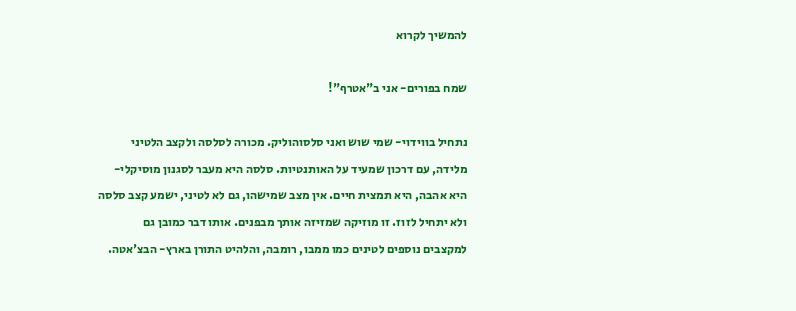להמשיך לקרוא

שמח בפורים- אני ב"אטרף"!

נתחיל בווידוי- שמי שוש ואני סלסוהוליק. מכורה לסלסה ולקצב הלטיני מלידה, עם דרכון שמעיד על האותנטיות. סלסה היא מעבר לסגנון מוסיקלי- היא אהבה, היא תמצית חיים. אין מצב שמישהו, גם לא לטיני, ישמע קצב סלסה ולא יתחיל לזוז. זו מוזיקה שמזיזה אותך מבפנים. אותו דבר כמובן גם למקצבים נוספים לטינים כמו ממבו, רומבה, והלהיט התורן בארץ- הבצ'אטה.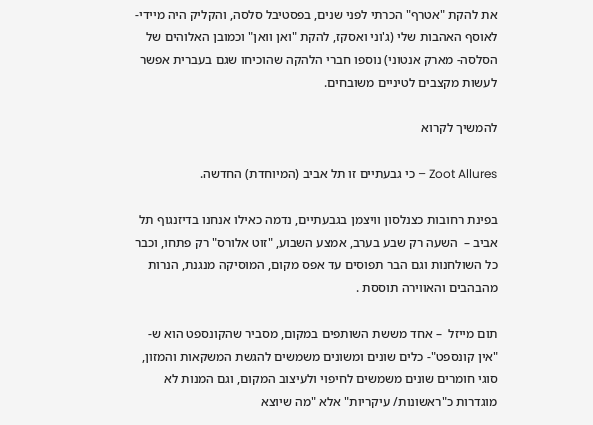את להקת "אטרף" הכרתי לפני שנים, בפסטיבל סלסה, והקליק היה מיידי- לאוסף האהבות שלי (ג'וני ואסקז, להקת "ואן וואן" וכמובן האלוהים של הסלסה- מארק אנטוני) נוספו חברי הלהקה שהוכיחו שגם בעברית אפשר לעשות מקצבים לטיניים משובחים.

להמשיך לקרוא

Zoot Allures – כי גבעתיים זו תל אביב (המיוחדת) החדשה.

בפינת רחובות כצנלסון וויצמן בגבעתיים, נדמה כאילו אנחנו בדיזנגוף תל אביב –  השעה רק שבע בערב, אמצע השבוע, "זוט אלורס" רק פתחו, וכבר כל השולחנות וגם הבר תפוסים עד אפס מקום, המוסיקה מנגנת, הנרות מהבהבים והאווירה תוססת .

תום מייזל  – אחד מששת השותפים במקום, מסביר שהקונספט הוא ש- "אין קונספט"- כלים שונים ומשונים משמשים להגשת המשקאות והמזון, סוגי חומרים שונים משמשים לחיפוי ולעיצוב המקום, וגם המנות לא מוגדרות כ"ראשונות/ עיקריות" אלא "מה שיוצא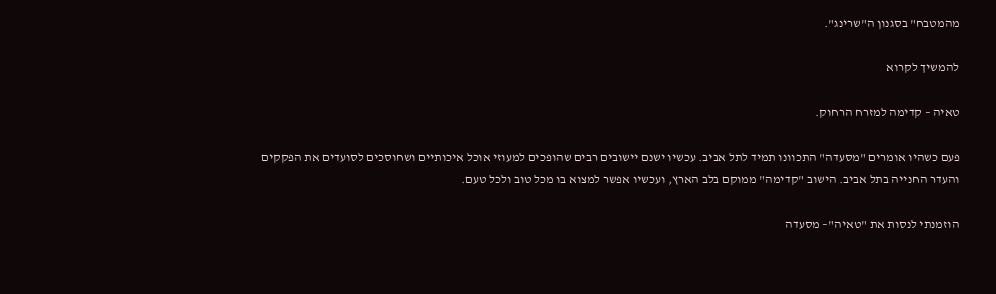מהמטבח" בסגנון ה"שרינג".

להמשיך לקרוא

טאיה – קדימה למזרח הרחוק.

פעם כשהיו אומרים "מסעדה" התכוונו תמיד לתל אביב. עכשיו ישנם יישובים רבים שהופכים למעוזי אוכל איכותיים ושחוסכים לסועדים את הפקקים והעדר החנייה בתל אביב. הישוב "קדימה" ממוקם בלב הארץ, ועכשיו אפשר למצוא בו מכל טוב ולכל טעם.

הוזמנתי לנסות את "טאיה"– מסעדה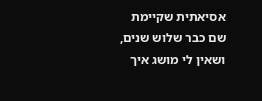אסיאתית שקיימת שם כבר שלוש שנים, ושאין לי מושג איך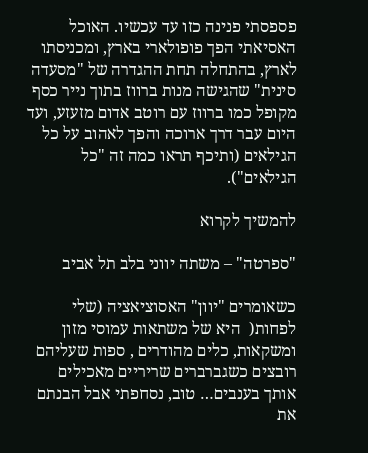פספסתי פנינה כזו עד עכשיו. האוכל האסיאתי הפך פופולארי בארץ, ומכניסתו לארץ, בהתחלה תחת ההגדרה של "מסעדה סינית" שהגישה מנות ברווז בתוך נייר כסף מקופל כמו ברווז עם רוטב אדום מזעזע, ועד היום עבר דרך ארוכה והפך לאהוב על כל הגילאים (ותיכף תראו כמה זה "כל הגילאים").

להמשיך לקרוא

"ספרטה" – משתה יווני בלב תל אביב

כשאומרים "יוון" האסוציאציה (שלי לפחות(  היא של משתאות עמוסי מזון ומשקאות, כלים מהודרים , ספות שעליהם רובצים כשגברברים שריריים מאכילים אותך בענבים… טוב, נסחפתי אבל הבנתם את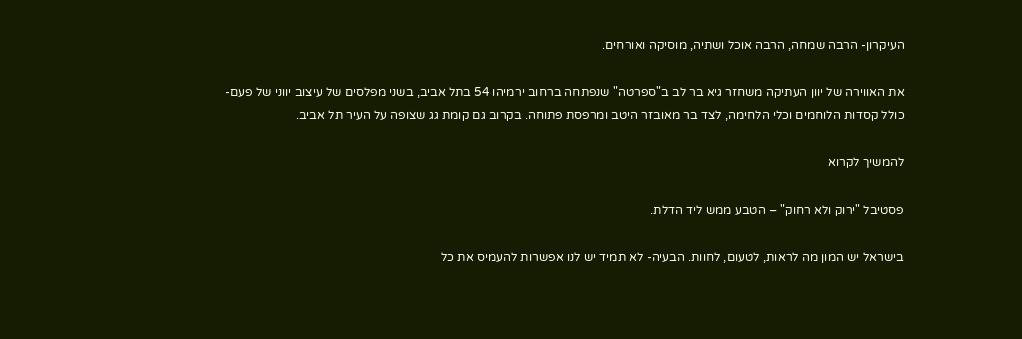העיקרון- הרבה שמחה, הרבה אוכל ושתיה, מוסיקה ואורחים.

את האווירה של יוון העתיקה משחזר גיא בר לב ב"ספרטה" שנפתחה ברחוב ירמיהו 54 בתל אביב, בשני מפלסים של עיצוב יווני של פעם- כולל קסדות הלוחמים וכלי הלחימה, לצד בר מאובזר היטב ומרפסת פתוחה. בקרוב גם קומת גג שצופה על העיר תל אביב.

להמשיך לקרוא

פסטיבל "ירוק ולא רחוק" – הטבע ממש ליד הדלת.

בישראל יש המון מה לראות, לטעום, לחוות. הבעיה- לא תמיד יש לנו אפשרות להעמיס את כל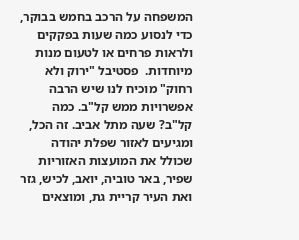המשפחה על הרכב בחמש בבוקר, כדי לנסוע כמה שעות בפקקים ולראות פרחים או לטעום מנות מיוחדות.  פסטיבל "ירוק ולא רחוק" מוכיח לנו שיש הרבה אפשרויות ממש קל"ב. כמה קל"ב? שעה מתל אביב. זה הכל, ומגיעים לאזור שפלת יהודה שכולל את המועצות האזוריות שפיר, באר טוביה, יואב, לכיש, גזר ואת העיר קריית גת, ומוצאים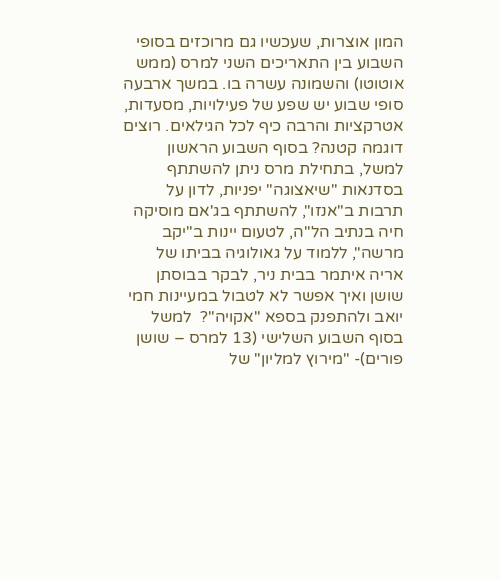המון אוצרות, שעכשיו גם מרוכזים בסופי השבוע בין התאריכים השני למרס (ממש אוטוטו) והשמונה עשרה בו. במשך ארבעה סופי שבוע יש שפע של פעילויות, מסעדות, אטרקציות והרבה כיף לכל הגילאים. רוצים דוגמה קטנה? בסוף השבוע הראשון למשל, בתחילת מרס ניתן להשתתף בסדנאות "שיאצוגה" יפניות, לדון על תרבות ב"אנזו", להשתתף בג'אם מוסיקה חיה בנתיב הל"ה, לטעום יינות ב"יקב מרשה", ללמוד על גאולוגיה בביתו של אריה איתמר בבית ניר, לבקר בבוסתן שושן ואיך אפשר לא לטבול במעיינות חמי יואב ולהתפנק בספא "אקויה"?  למשל בסוף השבוע השלישי (13 למרס – שושן פורים)- "מירוץ למליון" של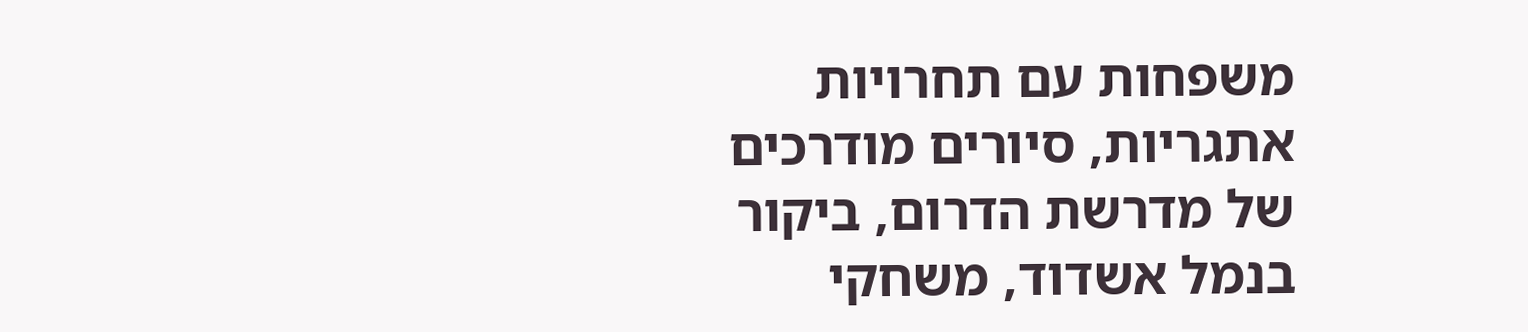משפחות עם תחרויות אתגריות, סיורים מודרכים של מדרשת הדרום, ביקור בנמל אשדוד, משחקי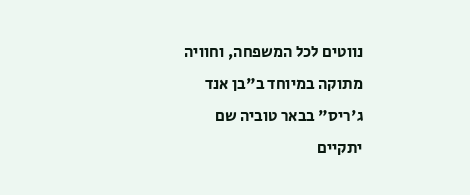נווטים לכל המשפחה, וחוויה מתוקה במיוחד ב"בן אנד ג'ריס" בבאר טוביה שם יתקיים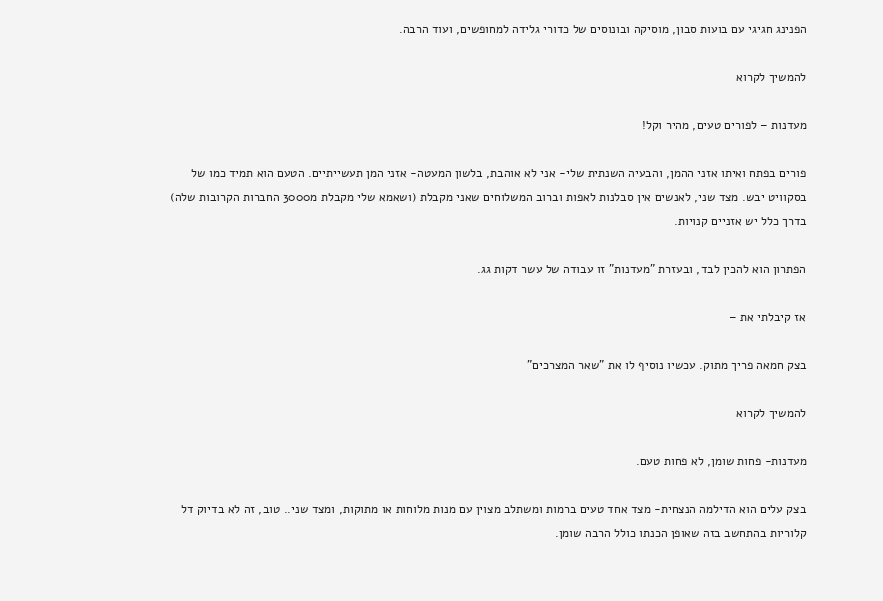הפנינג חגיגי עם בועות סבון, מוסיקה ובונוסים של כדורי גלידה למחופשים, ועוד הרבה.

להמשיך לקרוא

מעדנות – לפורים טעים, מהיר וקל!

פורים בפתח ואיתו אזני ההמן, והבעיה השנתית שלי- אני לא אוהבת, בלשון המעטה- אזני המן תעשייתיים. הטעם הוא תמיד כמו של בסקוויט יבש. מצד שני, לאנשים אין סבלנות לאפות וברוב המשלוחים שאני מקבלת (ושאמא שלי מקבלת מ3000 החברות הקרובות שלה) בדרך כלל יש אזניים קנויות.

הפתרון הוא להכין לבד, ובעזרת "מעדנות" זו עבודה של עשר דקות גג.

אז קיבלתי את –

בצק חמאה פריך מתוק. עכשיו נוסיף לו את "שאר המצרכים"

להמשיך לקרוא

מעדנות- פחות שומן, לא פחות טעם.

בצק עלים הוא הדילמה הנצחית- מצד אחד טעים ברמות ומשתלב מצוין עם מנות מלוחות או מתוקות, ומצד שני.. טוב, זה לא בדיוק דל קלוריות בהתחשב בזה שאופן הכנתו כולל הרבה שומן.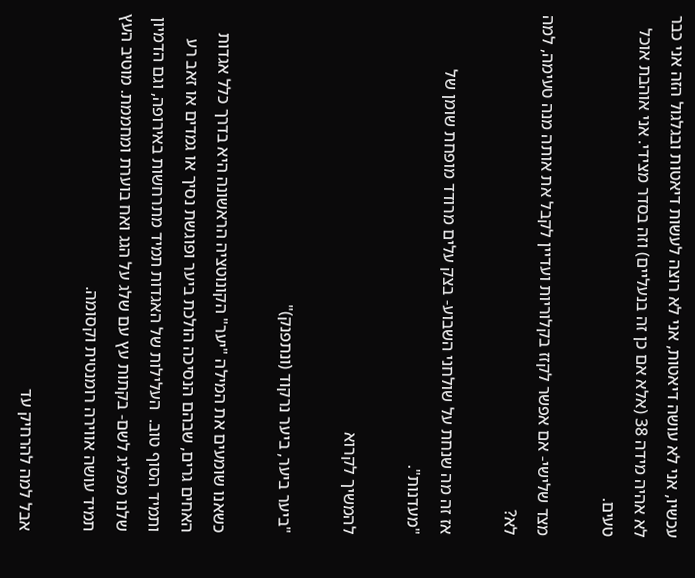עכשיו, אני לא עושה דיאטות, אני לא רוצה לעשות דיאטות ובגלגול הזה אני כבר לא אהיה מידה 38 (אלא אם כן זה בנעליים) וזה בסדר מצידי. אני אוהבת אוכל טעים.

מצד שלישי- אם אפשר לקזז בקלוריות ועדיין לקבל את אותה מנה טעימה, למה לא?

אז זה מה שנחת על שולחני השבוע- בצק עלים מרודד מופחת שומן של "מעדנות".

להמשיך לקרוא

"ביער ביער, ביער נרקוד (ונתפנק)"

כשאנו שומעים את המילה "יער" הקונוטציה הראשונה היא בדרך כלל אגדות האחים גרים, שבהם הנסיכה הולכת ביער ופוגשת נסיך או גמדים או זאב רע ותמיד הסוף טוב.  העלילות של האגדות תמיד מתרחשות באירופה, וגם הדמיון שלנו מפליג לשם- בקתות עץ עם שלג על הגג ואח בוערת ומחממת. מוטיב העץ תמיד עושה אווירה רומנטית וקסומה.

אבל למה להרחיק עד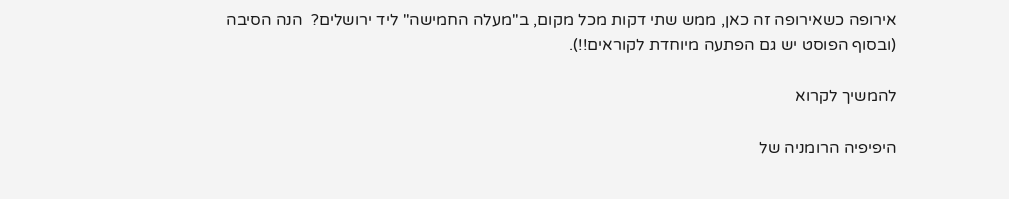אירופה כשאירופה זה כאן, ממש שתי דקות מכל מקום, ב"מעלה החמישה" ליד ירושלים?  הנה הסיבה (ובסוף הפוסט יש גם הפתעה מיוחדת לקוראים!!).

להמשיך לקרוא

היפיפיה הרומניה של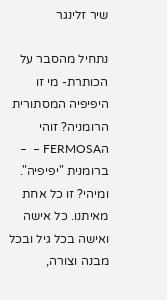שיר זלינגר

נתחיל מהסבר על הכותרת- מי זו היפיפיה המסתורית הרומניה? זוהי הFERMOSA –  – ברומנית "יפיפיה". ומיהי? זו כל אחת מאיתנו. כל אישה ואישה בכל גיל ובכל מבנה וצורה,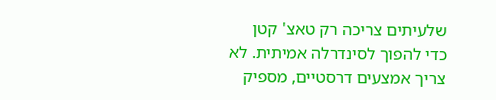שלעיתים צריכה רק טאצ' קטן כדי להפוך לסינדרלה אמיתית. לא צריך אמצעים דרסטיים, מספיק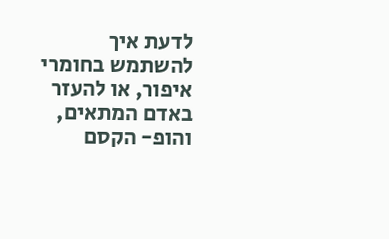לדעת איך להשתמש בחומרי איפור, או להעזר באדם המתאים, והופ- הקסם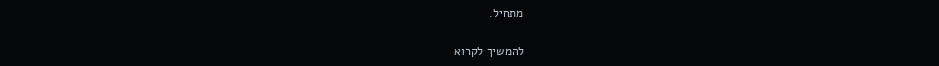מתחיל.

להמשיך לקרוא